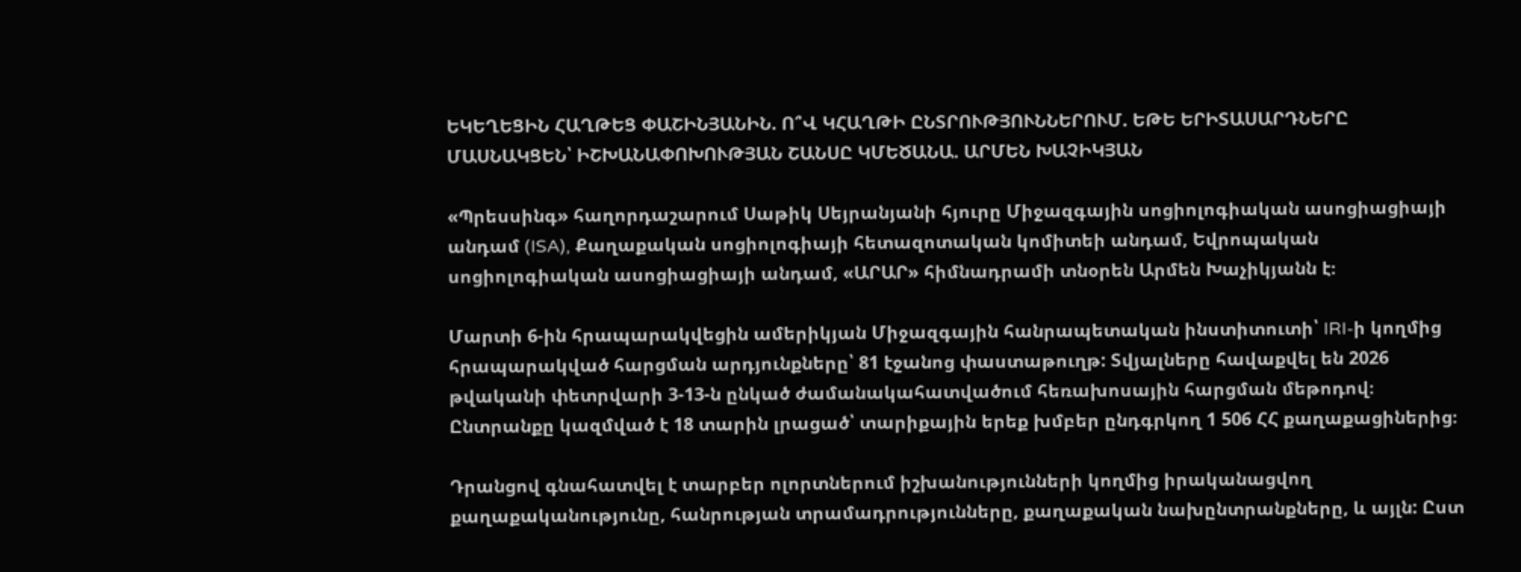ԵԿԵՂԵՑԻՆ ՀԱՂԹԵՑ ՓԱՇԻՆՅԱՆԻՆ. Ո՞Վ ԿՀԱՂԹԻ ԸՆՏՐՈՒԹՅՈՒՆՆԵՐՈՒՄ. ԵԹԵ ԵՐԻՏԱՍԱՐԴՆԵՐԸ ՄԱՍՆԱԿՑԵՆ՝ ԻՇԽԱՆԱՓՈԽՈՒԹՅԱՆ ՇԱՆՍԸ ԿՄԵԾԱՆԱ. ԱՐՄԵՆ ԽԱՉԻԿՅԱՆ

«Պրեսսինգ» հաղորդաշարում Սաթիկ Սեյրանյանի հյուրը Միջազգային սոցիոլոգիական ասոցիացիայի անդամ (ISA), Քաղաքական սոցիոլոգիայի հետազոտական կոմիտեի անդամ, Եվրոպական սոցիոլոգիական ասոցիացիայի անդամ, «ԱՐԱՐ» հիմնադրամի տնօրեն Արմեն Խաչիկյանն է։

Մարտի 6-ին հրապարակվեցին ամերիկյան Միջազգային հանրապետական ինստիտուտի՝ IRI-ի կողմից հրապարակված հարցման արդյունքները՝ 81 էջանոց փաստաթուղթ: Տվյալները հավաքվել են 2026 թվականի փետրվարի 3-13-ն ընկած ժամանակահատվածում հեռախոսային հարցման մեթոդով։ Ընտրանքը կազմված է 18 տարին լրացած՝ տարիքային երեք խմբեր ընդգրկող 1 506 ՀՀ քաղաքացիներից։

Դրանցով գնահատվել է տարբեր ոլորտներում իշխանությունների կողմից իրականացվող քաղաքականությունը, հանրության տրամադրությունները, քաղաքական նախընտրանքները, և այլն: Ըստ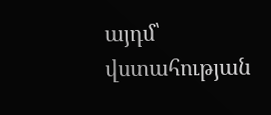այդմ՝ վստահության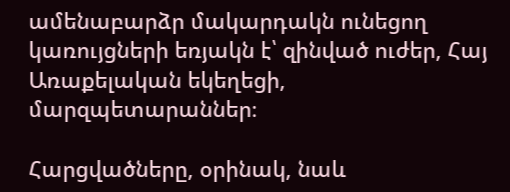ամենաբարձր մակարդակն ունեցող կառույցների եռյակն է՝ զինված ուժեր, Հայ Առաքելական եկեղեցի, մարզպետարաններ։

Հարցվածները, օրինակ, նաև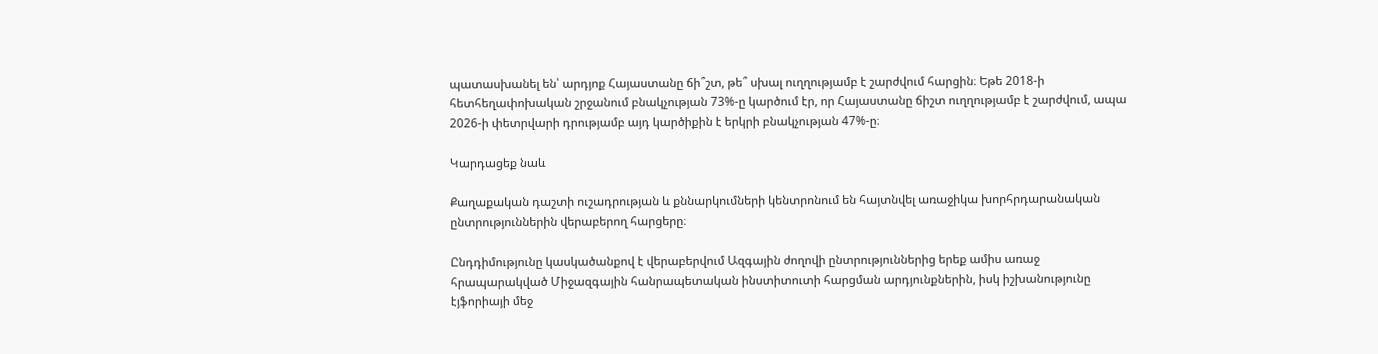պատասխանել են՝ արդյոք Հայաստանը ճի՞շտ, թե՞ սխալ ուղղությամբ է շարժվում հարցին։ Եթե 2018-ի հետհեղափոխական շրջանում բնակչության 73%-ը կարծում էր, որ Հայաստանը ճիշտ ուղղությամբ է շարժվում, ապա 2026-ի փետրվարի դրությամբ այդ կարծիքին է երկրի բնակչության 47%-ը։

Կարդացեք նաև

Քաղաքական դաշտի ուշադրության և քննարկումների կենտրոնում են հայտնվել առաջիկա խորհրդարանական ընտրություններին վերաբերող հարցերը։

Ընդդիմությունը կասկածանքով է վերաբերվում Ազգային ժողովի ընտրություններից երեք ամիս առաջ հրապարակված Միջազգային հանրապետական ինստիտուտի հարցման արդյունքներին, իսկ իշխանությունը էյֆորիայի մեջ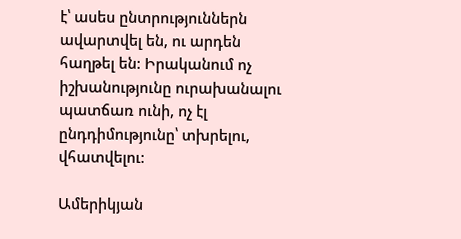է՝ ասես ընտրություններն ավարտվել են, ու արդեն հաղթել են: Իրականում ոչ իշխանությունը ուրախանալու պատճառ ունի, ոչ էլ ընդդիմությունը՝ տխրելու, վհատվելու:

Ամերիկյան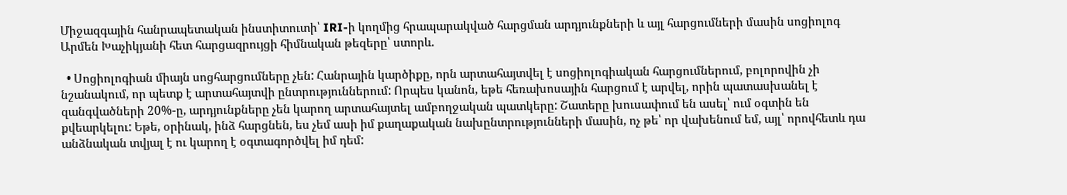Միջազգային հանրապետական ինստիտուտի՝ IRI-ի կողմից հրապարակված հարցման արդյունքների և այլ հարցումների մասին սոցիոլոգ Արմեն Խաչիկյանի հետ հարցազրույցի հիմնական թեզերը՝ ստորև.

  • Սոցիոլոգիան միայն սոցհարցումները չեն: Հանրային կարծիքը, որն արտահայտվել է սոցիոլոգիական հարցումներում, բոլորովին չի նշանակում, որ պետք է արտահայտվի ընտրություններում: Որպես կանոն, եթե հեռախոսային հարցում է արվել, որին պատասխանել է զանգվածների 20%-ը, արդյունքները չեն կարող արտահայտել ամբողջական պատկերը: Շատերը խուսափում են ասել՝ ում օգտին են քվեարկելու: Եթե, օրինակ, ինձ հարցնեն, ես չեմ ասի իմ քաղաքական նախընտրությունների մասին, ոչ թե՝ որ վախենում եմ, այլ՝ որովհետև դա անձնական տվյալ է ու կարող է օգտագործվել իմ դեմ: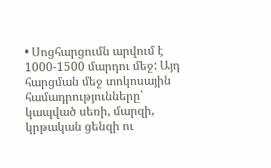• Սոցհարցումն արվում է 1000-1500 մարդու մեջ: Այդ հարցման մեջ տոկոսային համադրությունները՝ կապված սեռի, մարզի, կրթական ցենզի ու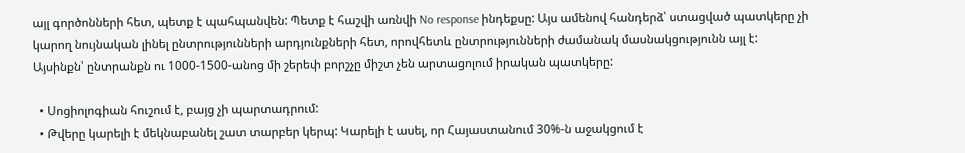այլ գործոնների հետ, պետք է պահպանվեն: Պետք է հաշվի առնվի No response ինդեքսը: Այս ամենով հանդերձ՝ ստացված պատկերը չի կարող նույնական լինել ընտրությունների արդյունքների հետ, որովհետև ընտրությունների ժամանակ մասնակցությունն այլ է: Այսինքն՝ ընտրանքն ու 1000-1500-անոց մի շերեփ բորշչը միշտ չեն արտացոլում իրական պատկերը:

  • Սոցիոլոգիան հուշում է, բայց չի պարտադրում:
  • Թվերը կարելի է մեկնաբանել շատ տարբեր կերպ: Կարելի է ասել, որ Հայաստանում 30%-ն աջակցում է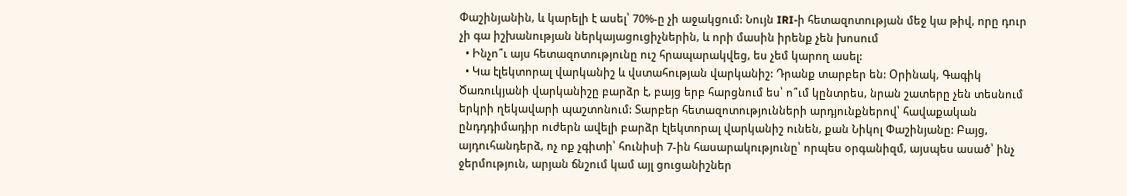Փաշինյանին, և կարելի է ասել՝ 70%-ը չի աջակցում: Նույն IRI-ի հետազոտության մեջ կա թիվ, որը դուր չի գա իշխանության ներկայացուցիչներին, և որի մասին իրենք չեն խոսում
  • Ինչո՞ւ այս հետազոտությունը ուշ հրապարակվեց, ես չեմ կարող ասել:
  • Կա էլեկտորալ վարկանիշ և վստահության վարկանիշ: Դրանք տարբեր են: Օրինակ, Գագիկ Ծառուկյանի վարկանիշը բարձր է, բայց երբ հարցնում ես՝ ո՞ւմ կընտրես, նրան շատերը չեն տեսնում երկրի ղեկավարի պաշտոնում: Տարբեր հետազոտությունների արդյունքներով՝ հավաքական ընդդդիմադիր ուժերն ավելի բարձր էլեկտորալ վարկանիշ ունեն, քան Նիկոլ Փաշինյանը: Բայց, այդուհանդերձ, ոչ ոք չգիտի՝ հունիսի 7-ին հասարակությունը՝ որպես օրգանիզմ, այսպես ասած՝ ինչ ջերմություն, արյան ճնշում կամ այլ ցուցանիշներ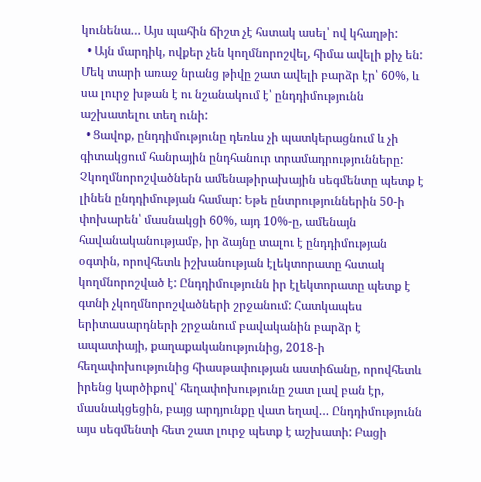կունենա… Այս պահին ճիշտ չէ հստակ ասել՝ ով կհաղթի:
  • Այն մարդիկ, ովքեր չեն կողմնորոշվել, հիմա ավելի քիչ են: Մեկ տարի առաջ նրանց թիվը շատ ավելի բարձր էր՝ 60%, և սա լուրջ խթան է ու նշանակում է՝ ընդդիմությունն աշխատելու տեղ ունի:
  • Ցավոք, ընդդիմությունը դեռևս չի պատկերացնում և չի գիտակցում հանրային ընդհանուր տրամադրությունները: Չկողմնորոշվածներն ամենաթիրախային սեգմենտը պետք է լինեն ընդդիմության համար: Եթե ընտրություններին 50-ի փոխարեն՝ մասնակցի 60%, այդ 10%-ը, ամենայն հավանականությամբ, իր ձայնը տալու է ընդդիմության օգտին, որովհետև իշխանության էլեկտորատը հստակ կողմնորոշված է: Ընդդիմությունն իր էլեկտորատը պետք է գտնի չկողմնորոշվածների շրջանում: Հատկապես երիտասարդների շրջանում բավականին բարձր է ապատիայի, քաղաքականությունից, 2018-ի հեղափոխությունից հիասթափության աստիճանը, որովհետև իրենց կարծիքով՝ հեղափոխությունը շատ լավ բան էր, մասնակցեցին, բայց արդյունքը վատ եղավ… Ընդդիմությունն այս սեգմենտի հետ շատ լուրջ պետք է աշխատի: Բացի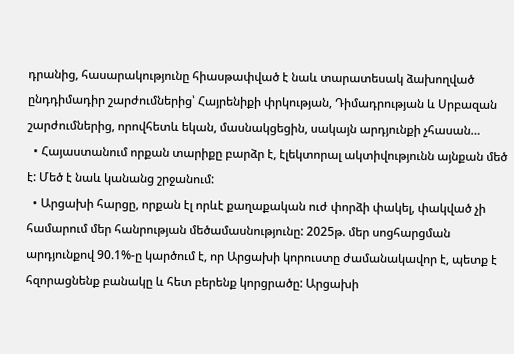դրանից, հասարակությունը հիասթափված է նաև տարատեսակ ձախողված ընդդիմադիր շարժումներից՝ Հայրենիքի փրկության, Դիմադրության և Սրբազան շարժումներից, որովհետև եկան, մասնակցեցին, սակայն արդյունքի չհասան…
  • Հայաստանում որքան տարիքը բարձր է, էլեկտորալ ակտիվությունն այնքան մեծ է: Մեծ է նաև կանանց շրջանում:
  • Արցախի հարցը, որքան էլ որևէ քաղաքական ուժ փորձի փակել, փակված չի համարում մեր հանրության մեծամասնությունը: 2025թ. մեր սոցհարցման արդյունքով 90.1%-ը կարծում է, որ Արցախի կորուստը ժամանակավոր է, պետք է հզորացնենք բանակը և հետ բերենք կորցրածը: Արցախի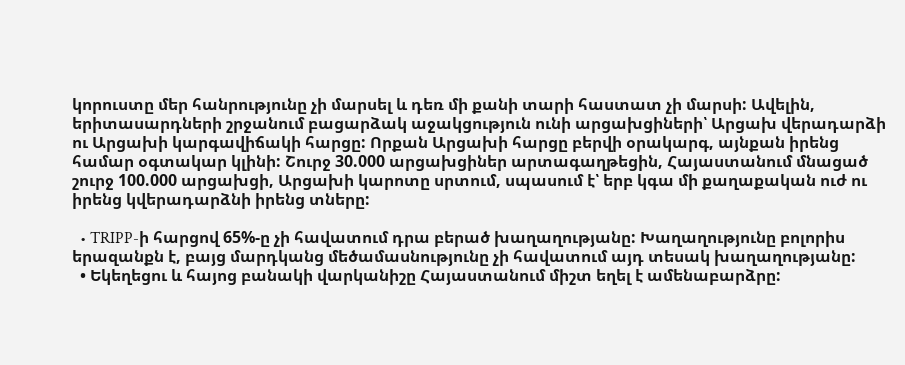կորուստը մեր հանրությունը չի մարսել և դեռ մի քանի տարի հաստատ չի մարսի: Ավելին, երիտասարդների շրջանում բացարձակ աջակցություն ունի արցախցիների՝ Արցախ վերադարձի ու Արցախի կարգավիճակի հարցը: Որքան Արցախի հարցը բերվի օրակարգ, այնքան իրենց համար օգտակար կլինի: Շուրջ 30.000 արցախցիներ արտագաղթեցին, Հայաստանում մնացած շուրջ 100.000 արցախցի, Արցախի կարոտը սրտում, սպասում է՝ երբ կգա մի քաղաքական ուժ ու իրենց կվերադարձնի իրենց տները:

  • TRIPP-ի հարցով 65%-ը չի հավատում դրա բերած խաղաղությանը: Խաղաղությունը բոլորիս երազանքն է, բայց մարդկանց մեծամասնությունը չի հավատում այդ տեսակ խաղաղությանը:
  • Եկեղեցու և հայոց բանակի վարկանիշը Հայաստանում միշտ եղել է ամենաբարձրը: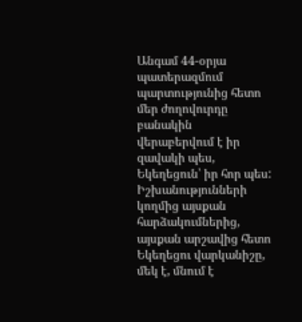Անգամ 44-օրյա պատերազմում պարտությունից հետո մեր ժողովուրդը բանակին վերաբերվում է իր զավակի պես, Եկեղեցուն՝ իր հոր պես: Իշխանությունների կողմից այսքան հարձակումներից, այսքան արշավից հետո Եկեղեցու վարկանիշը, մեկ է, մնում է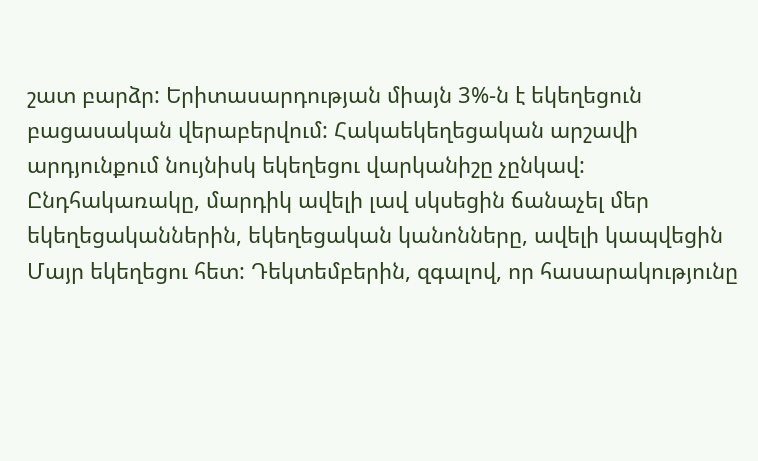շատ բարձր: Երիտասարդության միայն 3%-ն է եկեղեցուն բացասական վերաբերվում: Հակաեկեղեցական արշավի արդյունքում նույնիսկ եկեղեցու վարկանիշը չընկավ: Ընդհակառակը, մարդիկ ավելի լավ սկսեցին ճանաչել մեր եկեղեցականներին, եկեղեցական կանոնները, ավելի կապվեցին Մայր եկեղեցու հետ: Դեկտեմբերին, զգալով, որ հասարակությունը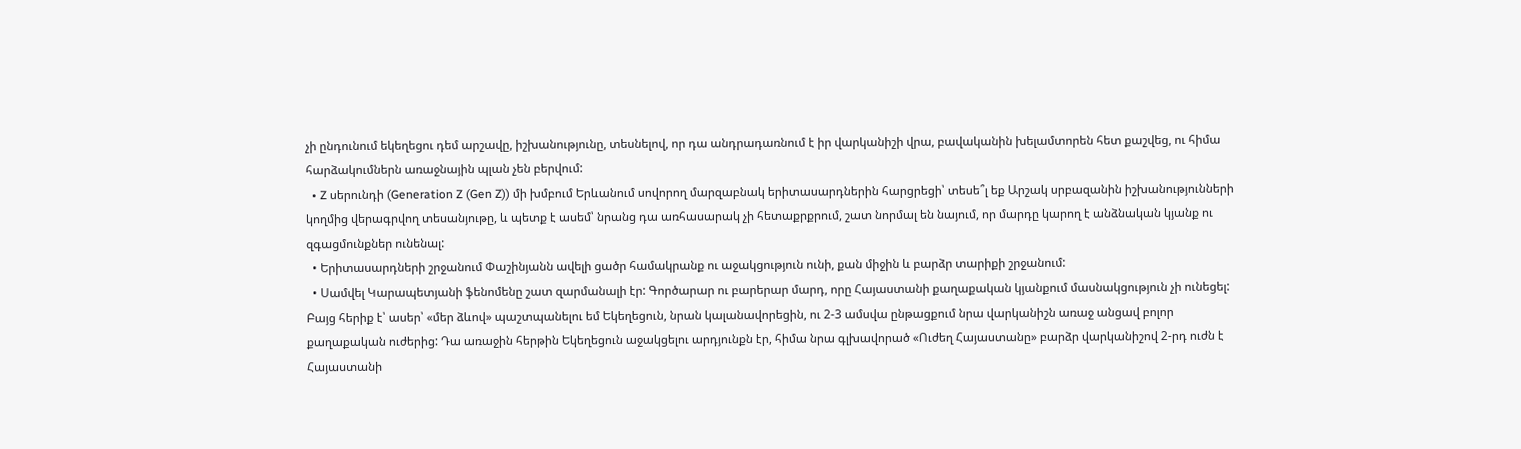չի ընդունում եկեղեցու դեմ արշավը, իշխանությունը, տեսնելով, որ դա անդրադառնում է իր վարկանիշի վրա, բավականին խելամտորեն հետ քաշվեց, ու հիմա հարձակումներն առաջնային պլան չեն բերվում:
  • Z սերունդի (Generation Z (Gen Z)) մի խմբում Երևանում սովորող մարզաբնակ երիտասարդներին հարցրեցի՝ տեսե՞լ եք Արշակ սրբազանին իշխանությունների կողմից վերագրվող տեսանյութը, և պետք է ասեմ՝ նրանց դա առհասարակ չի հետաքրքրում, շատ նորմալ են նայում, որ մարդը կարող է անձնական կյանք ու զգացմունքներ ունենալ:
  • Երիտասարդների շրջանում Փաշինյանն ավելի ցածր համակրանք ու աջակցություն ունի, քան միջին և բարձր տարիքի շրջանում:
  • Սամվել Կարապետյանի ֆենոմենը շատ զարմանալի էր: Գործարար ու բարերար մարդ, որը Հայաստանի քաղաքական կյանքում մասնակցություն չի ունեցել: Բայց հերիք է՝ ասեր՝ «մեր ձևով» պաշտպանելու եմ Եկեղեցուն, նրան կալանավորեցին, ու 2-3 ամսվա ընթացքում նրա վարկանիշն առաջ անցավ բոլոր քաղաքական ուժերից: Դա առաջին հերթին Եկեղեցուն աջակցելու արդյունքն էր, հիմա նրա գլխավորած «Ուժեղ Հայաստանը» բարձր վարկանիշով 2-րդ ուժն է Հայաստանի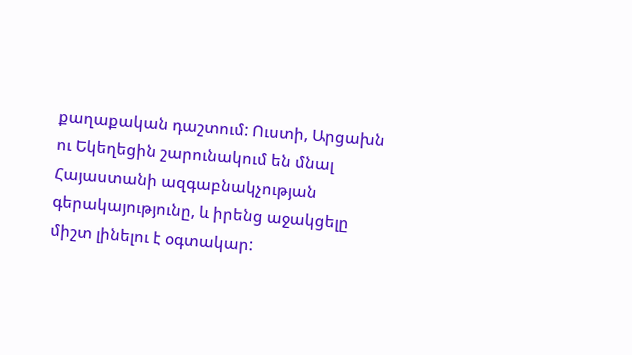քաղաքական դաշտում: Ուստի, Արցախն ու Եկեղեցին շարունակում են մնալ Հայաստանի ազգաբնակչության գերակայությունը, և իրենց աջակցելը միշտ լինելու է օգտակար: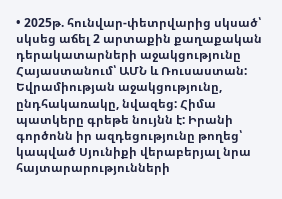• 2025թ. հունվար-փետրվարից սկսած՝ սկսեց աճել 2 արտաքին քաղաքական դերակատարների աջակցությունը Հայաստանում՝ ԱՄՆ և Ռուսաստան: Եվրամիության աջակցությունը, ընդհակառակը, նվազեց: Հիմա պատկերը գրեթե նույնն է: Իրանի գործոնն իր ազդեցությունը թողեց՝ կապված Սյունիքի վերաբերյալ նրա հայտարարությունների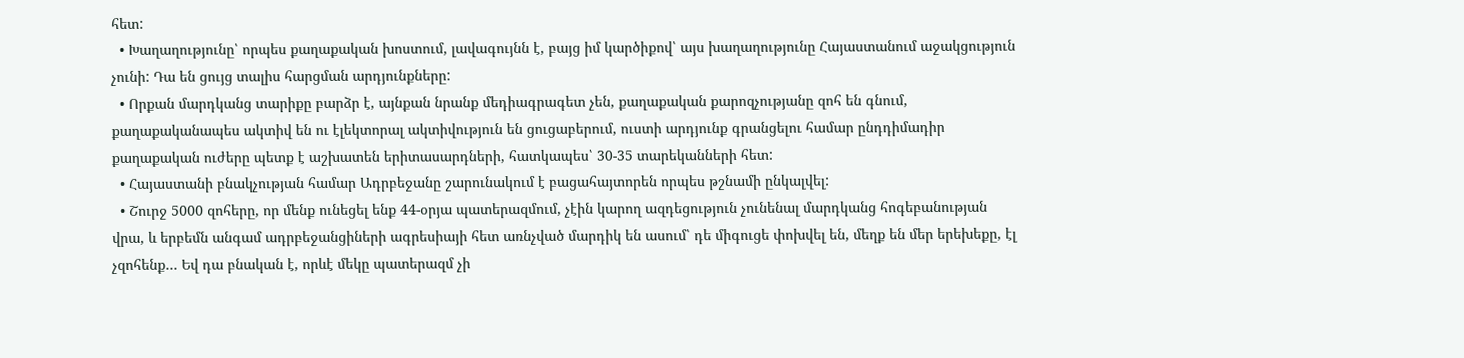հետ:
  • Խաղաղությունը՝ որպես քաղաքական խոստում, լավագույնն է, բայց իմ կարծիքով՝ այս խաղաղությունը Հայաստանում աջակցություն չունի: Դա են ցույց տալիս հարցման արդյունքները:
  • Որքան մարդկանց տարիքը բարձր է, այնքան նրանք մեդիագրագետ չեն, քաղաքական քարոզչությանը զոհ են գնում, քաղաքականապես ակտիվ են ու էլեկտորալ ակտիվություն են ցուցաբերում, ուստի արդյունք գրանցելու համար ընդդիմադիր քաղաքական ուժերը պետք է աշխատեն երիտասարդների, հատկապես՝ 30-35 տարեկանների հետ:
  • Հայաստանի բնակչության համար Ադրբեջանը շարունակում է բացահայտորեն որպես թշնամի ընկալվել:
  • Շուրջ 5000 զոհերը, որ մենք ունեցել ենք 44-օրյա պատերազմում, չէին կարող ազդեցություն չունենալ մարդկանց հոգեբանության վրա, և երբեմն անգամ ադրբեջանցիների ագրեսիայի հետ առնչված մարդիկ են ասում՝ դե միգուցե փոխվել են, մեղք են մեր երեխեքը, էլ չզոհենք… Եվ դա բնական է, որևէ մեկը պատերազմ չի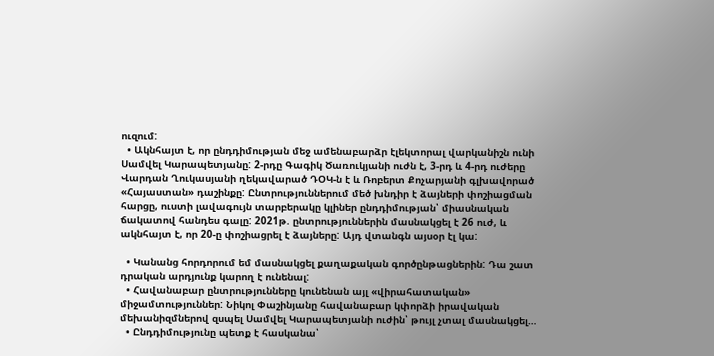ուզում:
  • Ակնհայտ է, որ ընդդիմության մեջ ամենաբարձր էլեկտորալ վարկանիշն ունի Սամվել Կարապետյանը: 2-րդը Գագիկ Ծառուկյանի ուժն է, 3-րդ և 4-րդ ուժերը Վարդան Ղուկասյանի ղեկավարած ԴՕԿ-ն է և Ռոբերտ Քոչարյանի գլխավորած «Հայաստան» դաշինքը: Ընտրություններում մեծ խնդիր է ձայների փոշիացման հարցը, ուստի լավագույն տարբերակը կլիներ ընդդիմության՝ միասնական ճակատով հանդես գալը: 2021թ. ընտրություններին մասնակցել է 26 ուժ, և ակնհայտ է, որ 20-ը փոշիացրել է ձայները: Այդ վտանգն այսօր էլ կա:

  • Կանանց հորդորում եմ մասնակցել քաղաքական գործընթացներին: Դա շատ դրական արդյունք կարող է ունենալ:
  • Հավանաբար ընտրությունները կունենան այլ «վիրահատական» միջամտություններ: Նիկոլ Փաշինյանը հավանաբար կփորձի իրավական մեխանիզմներով զսպել Սամվել Կարապետյանի ուժին՝ թույլ չտալ մասնակցել…
  • Ընդդիմությունը պետք է հասկանա՝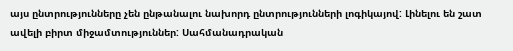այս ընտրությունները չեն ընթանալու նախորդ ընտրությունների լոգիկայով: Լինելու են շատ ավելի բիրտ միջամտություններ: Սահմանադրական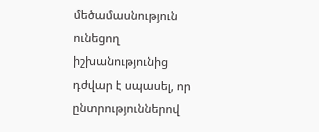մեծամասնություն ունեցող իշխանությունից դժվար է սպասել, որ ընտրություններով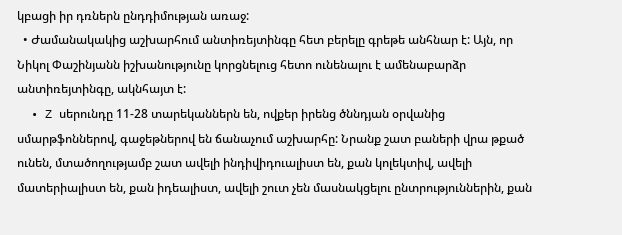կբացի իր դռներն ընդդիմության առաջ:
  • Ժամանակակից աշխարհում անտիռեյտինգը հետ բերելը գրեթե անհնար է: Այն, որ Նիկոլ Փաշինյանն իշխանությունը կորցնելուց հետո ունենալու է ամենաբարձր անտիռեյտինգը, ակնհայտ է:
  • Z սերունդը 11-28 տարեկաններն են, ովքեր իրենց ծննդյան օրվանից սմարթֆոններով, գաջեթներով են ճանաչում աշխարհը: Նրանք շատ բաների վրա թքած ունեն, մտածողությամբ շատ ավելի ինդիվիդուալիստ են, քան կոլեկտիվ, ավելի մատերիալիստ են, քան իդեալիստ, ավելի շուտ չեն մասնակցելու ընտրություններին, քան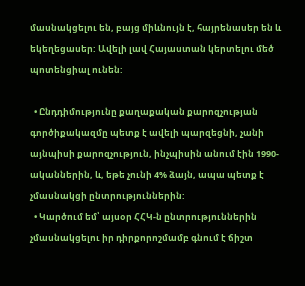մասնակցելու են, բայց միևնույն է, հայրենասեր են և եկեղեցասեր: Ավելի լավ Հայաստան կերտելու մեծ պոտենցիալ ունեն:

  • Ընդդիմությունը քաղաքական քարոզչության գործիքակազմը պետք է ավելի պարզեցնի, չանի այնպիսի քարոզչություն, ինչպիսին անում էին 1990-ականներին, և, եթե չունի 4% ձայն, ապա պետք է չմասնակցի ընտրություններին:
  • Կարծում եմ՝ այսօր ՀՀԿ-ն ընտրություններին չմասնակցելու իր դիրքորոշմամբ գնում է ճիշտ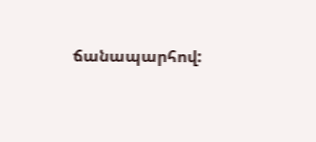ճանապարհով: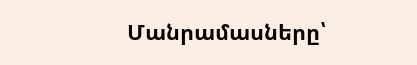Մանրամասները՝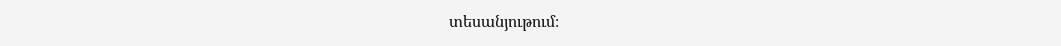տեսանյութում։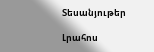Տեսանյութեր

Լրահոս